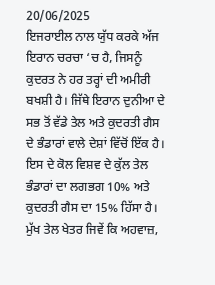20/06/2025
ਇਜਰਾਈਲ ਨਾਲ ਯੁੱਧ ਕਰਕੇ ਅੱਜ ਇਰਾਨ ਚਰਚਾ ‘ਚ ਹੈ, ਜਿਸਨੂੰ ਕੁਦਰਤ ਨੇ ਹਰ ਤਰ੍ਹਾਂ ਦੀ ਅਮੀਰੀ ਬਖਸ਼ੀ ਹੈ। ਜਿੱਥੇ ਇਰਾਨ ਦੁਨੀਆ ਦੇ ਸਭ ਤੋਂ ਵੱਡੇ ਤੇਲ ਅਤੇ ਕੁਦਰਤੀ ਗੈਸ ਦੇ ਭੰਡਾਰਾਂ ਵਾਲੇ ਦੇਸ਼ਾਂ ਵਿੱਚੋਂ ਇੱਕ ਹੈ। ਇਸ ਦੇ ਕੋਲ ਵਿਸ਼ਵ ਦੇ ਕੁੱਲ ਤੇਲ ਭੰਡਾਰਾਂ ਦਾ ਲਗਭਗ 10% ਅਤੇ ਕੁਦਰਤੀ ਗੈਸ ਦਾ 15% ਹਿੱਸਾ ਹੈ। ਮੁੱਖ ਤੇਲ ਖੇਤਰ ਜਿਵੇਂ ਕਿ ਅਹਵਾਜ਼,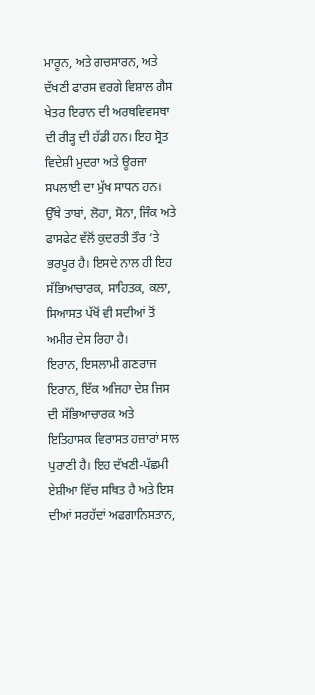ਮਾਰੂਨ, ਅਤੇ ਗਚਸਾਰਨ, ਅਤੇ ਦੱਖਣੀ ਫਾਰਸ ਵਰਗੇ ਵਿਸ਼ਾਲ ਗੈਸ ਖੇਤਰ ਇਰਾਨ ਦੀ ਅਰਥਵਿਵਸਥਾ ਦੀ ਰੀੜ੍ਹ ਦੀ ਹੱਡੀ ਹਨ। ਇਹ ਸ੍ਰੋਤ ਵਿਦੇਸ਼ੀ ਮੁਦਰਾ ਅਤੇ ਊਰਜਾ ਸਪਲਾਈ ਦਾ ਮੁੱਖ ਸਾਧਨ ਹਨ। ਉੱਥੇ ਤਾਬਾਂ, ਲੋਹਾ, ਸੋਨਾ, ਜਿੰਕ ਅਤੇ ਫਾਸਫੇਟ ਵੱਲੋਂ ਕੁਦਰਤੀ ਤੌਰ ‘ਤੇ ਭਰਪੂਰ ਹੈ। ਇਸਦੇ ਨਾਲ ਹੀ ਇਹ ਸੱਭਿਆਚਾਰਕ, ਸਾਹਿਤਕ, ਕਲਾ, ਸਿਆਸਤ ਪੱਖੋਂ ਵੀ ਸਦੀਆਂ ਤੋਂ ਅਮੀਰ ਦੇਸ ਰਿਹਾ ਹੈ।
ਇਰਾਨ, ਇਸਲਾਮੀ ਗਣਰਾਜ ਇਰਾਨ, ਇੱਕ ਅਜਿਹਾ ਦੇਸ਼ ਜਿਸ ਦੀ ਸੱਭਿਆਚਾਰਕ ਅਤੇ ਇਤਿਹਾਸਕ ਵਿਰਾਸਤ ਹਜ਼ਾਰਾਂ ਸਾਲ ਪੁਰਾਣੀ ਹੈ। ਇਹ ਦੱਖਣੀ-ਪੱਛਮੀ ਏਸ਼ੀਆ ਵਿੱਚ ਸਥਿਤ ਹੈ ਅਤੇ ਇਸ ਦੀਆਂ ਸਰਹੱਦਾਂ ਅਫਗਾਨਿਸਤਾਨ,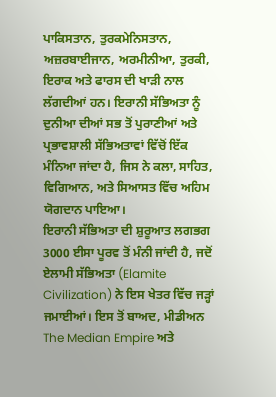ਪਾਕਿਸਤਾਨ, ਤੁਰਕਮੇਨਿਸਤਾਨ, ਅਜ਼ਰਬਾਈਜਾਨ, ਅਰਮੀਨੀਆ, ਤੁਰਕੀ, ਇਰਾਕ ਅਤੇ ਫਾਰਸ ਦੀ ਖਾੜੀ ਨਾਲ ਲੱਗਦੀਆਂ ਹਨ। ਇਰਾਨੀ ਸੱਭਿਅਤਾ ਨੂੰ ਦੁਨੀਆ ਦੀਆਂ ਸਭ ਤੋਂ ਪੁਰਾਣੀਆਂ ਅਤੇ ਪ੍ਰਭਾਵਸ਼ਾਲੀ ਸੱਭਿਅਤਾਵਾਂ ਵਿੱਚੋਂ ਇੱਕ ਮੰਨਿਆ ਜਾਂਦਾ ਹੈ, ਜਿਸ ਨੇ ਕਲਾ, ਸਾਹਿਤ, ਵਿਗਿਆਨ, ਅਤੇ ਸਿਆਸਤ ਵਿੱਚ ਅਹਿਮ ਯੋਗਦਾਨ ਪਾਇਆ।
ਇਰਾਨੀ ਸੱਭਿਅਤਾ ਦੀ ਸ਼ੁਰੂਆਤ ਲਗਭਗ 3000 ਈਸਾ ਪੂਰਵ ਤੋਂ ਮੰਨੀ ਜਾਂਦੀ ਹੈ, ਜਦੋਂ ਏਲਾਮੀ ਸੱਭਿਅਤਾ (Elamite Civilization) ਨੇ ਇਸ ਖੇਤਰ ਵਿੱਚ ਜੜ੍ਹਾਂ ਜਮਾਈਆਂ। ਇਸ ਤੋਂ ਬਾਅਦ, ਮੀਡੀਅਨ The Median Empire ਅਤੇ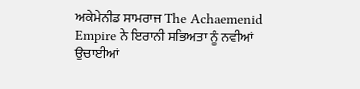ਅਕੇਮੇਨੀਡ ਸਾਮਰਾਜ The Achaemenid Empire ਨੇ ਇਰਾਨੀ ਸਭਿਅਤਾ ਨੂੰ ਨਵੀਆਂ ਉਚਾਈਆਂ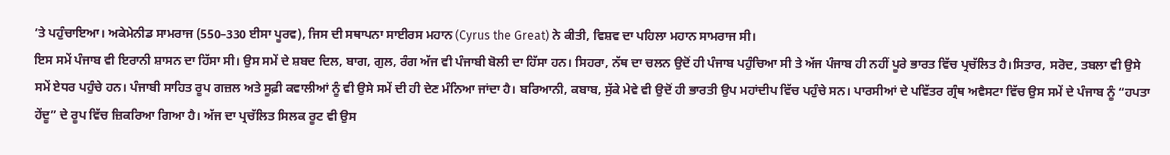’ਤੇ ਪਹੁੰਚਾਇਆ। ਅਕੇਮੇਨੀਡ ਸਾਮਰਾਜ (550–330 ਈਸਾ ਪੂਰਵ), ਜਿਸ ਦੀ ਸਥਾਪਨਾ ਸਾਈਰਸ ਮਹਾਨ (Cyrus the Great) ਨੇ ਕੀਤੀ, ਵਿਸ਼ਵ ਦਾ ਪਹਿਲਾ ਮਹਾਨ ਸਾਮਰਾਜ ਸੀ।
ਇਸ ਸਮੇਂ ਪੰਜਾਬ ਵੀ ਇਰਾਨੀ ਸ਼ਾਸਨ ਦਾ ਹਿੱਸਾ ਸੀ। ਉਸ ਸਮੇਂ ਦੇ ਸ਼ਬਦ ਦਿਲ, ਬਾਗ, ਗੁਲ, ਰੰਗ ਅੱਜ ਵੀ ਪੰਜਾਬੀ ਬੋਲੀ ਦਾ ਹਿੱਸਾ ਹਨ। ਸਿਹਰਾ, ਨੱਥ ਦਾ ਚਲਨ ਉਦੋਂ ਹੀ ਪੰਜਾਬ ਪਹੁੰਚਿਆ ਸੀ ਤੇ ਅੱਜ ਪੰਜਾਬ ਹੀ ਨਹੀਂ ਪੂਰੇ ਭਾਰਤ ਵਿੱਚ ਪ੍ਰਚੱਲਿਤ ਹੈ।ਸਿਤਾਰ, ਸਰੋਦ, ਤਬਲਾ ਵੀ ਉਸੇ ਸਮੇਂ ਏਧਰ ਪਹੁੰਚੇ ਹਨ। ਪੰਜਾਬੀ ਸਾਹਿਤ ਰੂਪ ਗਜ਼ਲ ਅਤੇ ਸੂਫ਼ੀ ਕਵਾਲੀਆਂ ਨੂੰ ਵੀ ਉਸੇ ਸਮੇਂ ਦੀ ਹੀ ਦੇਣ ਮੰਨਿਆ ਜਾਂਦਾ ਹੈ। ਬਰਿਆਨੀ, ਕਬਾਬ, ਸੁੱਕੇ ਮੇਵੇ ਵੀ ਉਦੋਂ ਹੀ ਭਾਰਤੀ ਉਪ ਮਹਾਂਦੀਪ ਵਿੱਚ ਪਹੁੰਚੇ ਸਨ। ਪਾਰਸੀਆਂ ਦੇ ਪਵਿੱਤਰ ਗ੍ਰੰਥ ਅਵੈਸਟਾ ਵਿੱਚ ਉਸ ਸਮੇਂ ਦੇ ਪੰਜਾਬ ਨੂੰ “ਹਪਤਾ ਹੇਂਦੂ” ਦੇ ਰੂਪ ਵਿੱਚ ਜ਼ਿਕਰਿਆ ਗਿਆ ਹੈ। ਅੱਜ ਦਾ ਪ੍ਰਚੱਲਿਤ ਸਿਲਕ ਰੂਟ ਵੀ ਉਸ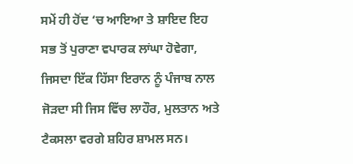ਸਮੇਂ ਹੀ ਹੋਂਦ ‘ਚ ਆਇਆ ਤੇ ਸ਼ਾਇਦ ਇਹ ਸਭ ਤੋਂ ਪੁਰਾਣਾ ਵਪਾਰਕ ਲਾਂਘਾ ਹੋਵੇਗਾ, ਜਿਸਦਾ ਇੱਕ ਹਿੱਸਾ ਇਰਾਨ ਨੂੰ ਪੰਜਾਬ ਨਾਲ ਜੋੜਦਾ ਸੀ ਜਿਸ ਵਿੱਚ ਲਾਹੌਰ, ਮੁਲਤਾਨ ਅਤੇ ਟੈਕਸਲਾ ਵਰਗੇ ਸ਼ਹਿਰ ਸ਼ਾਮਲ ਸਨ।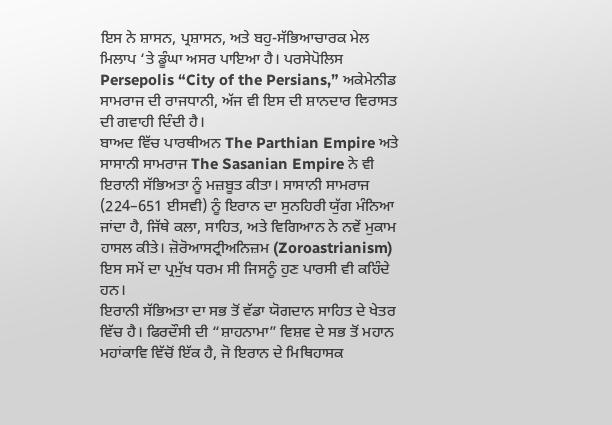ਇਸ ਨੇ ਸ਼ਾਸਨ, ਪ੍ਰਸ਼ਾਸਨ, ਅਤੇ ਬਹੁ-ਸੱਭਿਆਚਾਰਕ ਮੇਲ ਮਿਲਾਪ ‘ਤੇ ਡੂੰਘਾ ਅਸਰ ਪਾਇਆ ਹੈ। ਪਰਸੇਪੋਲਿਸ Persepolis “City of the Persians,” ਅਕੇਮੇਨੀਡ ਸਾਮਰਾਜ ਦੀ ਰਾਜਧਾਨੀ, ਅੱਜ ਵੀ ਇਸ ਦੀ ਸ਼ਾਨਦਾਰ ਵਿਰਾਸਤ ਦੀ ਗਵਾਹੀ ਦਿੰਦੀ ਹੈ।
ਬਾਅਦ ਵਿੱਚ ਪਾਰਥੀਅਨ The Parthian Empire ਅਤੇ ਸਾਸਾਨੀ ਸਾਮਰਾਜ The Sasanian Empire ਨੇ ਵੀ ਇਰਾਨੀ ਸੱਭਿਅਤਾ ਨੂੰ ਮਜ਼ਬੂਤ ਕੀਤਾ। ਸਾਸਾਨੀ ਸਾਮਰਾਜ (224–651 ਈਸਵੀ) ਨੂੰ ਇਰਾਨ ਦਾ ਸੁਨਹਿਰੀ ਯੁੱਗ ਮੰਨਿਆ ਜਾਂਦਾ ਹੈ, ਜਿੱਥੇ ਕਲਾ, ਸਾਹਿਤ, ਅਤੇ ਵਿਗਿਆਨ ਨੇ ਨਵੇਂ ਮੁਕਾਮ ਹਾਸਲ ਕੀਤੇ। ਜ਼ੋਰੋਆਸਟ੍ਰੀਅਨਿਜ਼ਮ (Zoroastrianism) ਇਸ ਸਮੇਂ ਦਾ ਪ੍ਰਮੁੱਖ ਧਰਮ ਸੀ ਜਿਸਨੂੰ ਹੁਣ ਪਾਰਸੀ ਵੀ ਕਹਿੰਦੇ ਹਨ।
ਇਰਾਨੀ ਸੱਭਿਅਤਾ ਦਾ ਸਭ ਤੋਂ ਵੱਡਾ ਯੋਗਦਾਨ ਸਾਹਿਤ ਦੇ ਖੇਤਰ ਵਿੱਚ ਹੈ। ਫਿਰਦੌਸੀ ਦੀ “ਸ਼ਾਹਨਾਮਾ” ਵਿਸ਼ਵ ਦੇ ਸਭ ਤੋਂ ਮਹਾਨ ਮਹਾਂਕਾਵਿ ਵਿੱਚੋਂ ਇੱਕ ਹੈ, ਜੋ ਇਰਾਨ ਦੇ ਮਿਥਿਹਾਸਕ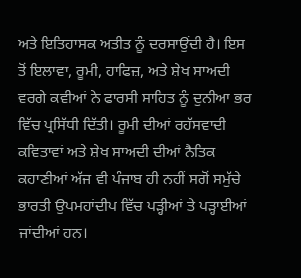ਅਤੇ ਇਤਿਹਾਸਕ ਅਤੀਤ ਨੂੰ ਦਰਸਾਉਂਦੀ ਹੈ। ਇਸ ਤੋਂ ਇਲਾਵਾ, ਰੂਮੀ, ਹਾਫਿਜ਼, ਅਤੇ ਸ਼ੇਖ ਸਾਅਦੀ ਵਰਗੇ ਕਵੀਆਂ ਨੇ ਫਾਰਸੀ ਸਾਹਿਤ ਨੂੰ ਦੁਨੀਆ ਭਰ ਵਿੱਚ ਪ੍ਰਸਿੱਧੀ ਦਿੱਤੀ। ਰੂਮੀ ਦੀਆਂ ਰਹੱਸਵਾਦੀ ਕਵਿਤਾਵਾਂ ਅਤੇ ਸ਼ੇਖ ਸਾਅਦੀ ਦੀਆਂ ਨੈਤਿਕ ਕਹਾਣੀਆਂ ਅੱਜ ਵੀ ਪੰਜਾਬ ਹੀ ਨਹੀਂ ਸਗੋਂ ਸਮੁੱਚੇ ਭਾਰਤੀ ਉਪਮਹਾਂਦੀਪ ਵਿੱਚ ਪੜ੍ਹੀਆਂ ਤੇ ਪੜ੍ਹਾਈਆਂ ਜਾਂਦੀਆਂ ਹਨ।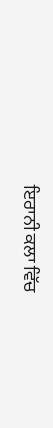ਇਰਾਨੀ ਕਲਾ ਵਿੱਚ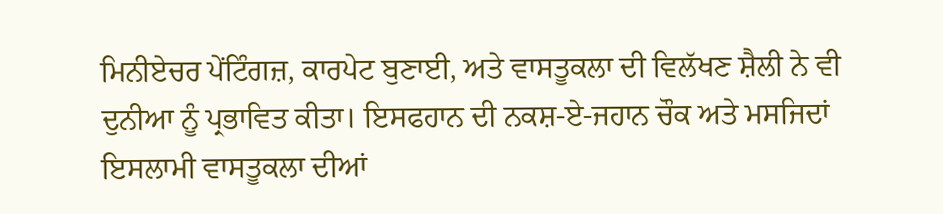ਮਿਨੀਏਚਰ ਪੇਂਟਿੰਗਜ਼, ਕਾਰਪੇਟ ਬੁਣਾਈ, ਅਤੇ ਵਾਸਤੂਕਲਾ ਦੀ ਵਿਲੱਖਣ ਸ਼ੈਲੀ ਨੇ ਵੀ ਦੁਨੀਆ ਨੂੰ ਪ੍ਰਭਾਵਿਤ ਕੀਤਾ। ਇਸਫਹਾਨ ਦੀ ਨਕਸ਼-ਏ-ਜਹਾਨ ਚੌਕ ਅਤੇ ਮਸਜਿਦਾਂ ਇਸਲਾਮੀ ਵਾਸਤੂਕਲਾ ਦੀਆਂ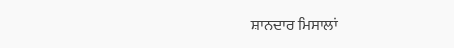ਸ਼ਾਨਦਾਰ ਮਿਸਾਲਾਂ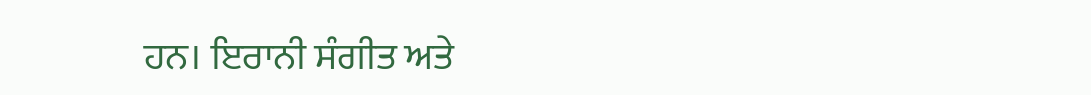ਹਨ। ਇਰਾਨੀ ਸੰਗੀਤ ਅਤੇ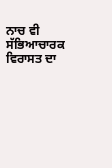ਨਾਚ ਵੀ ਸੱਭਿਆਚਾਰਕ ਵਿਰਾਸਤ ਦਾ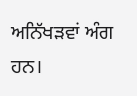ਅਨਿੱਖੜਵਾਂ ਅੰਗ ਹਨ।